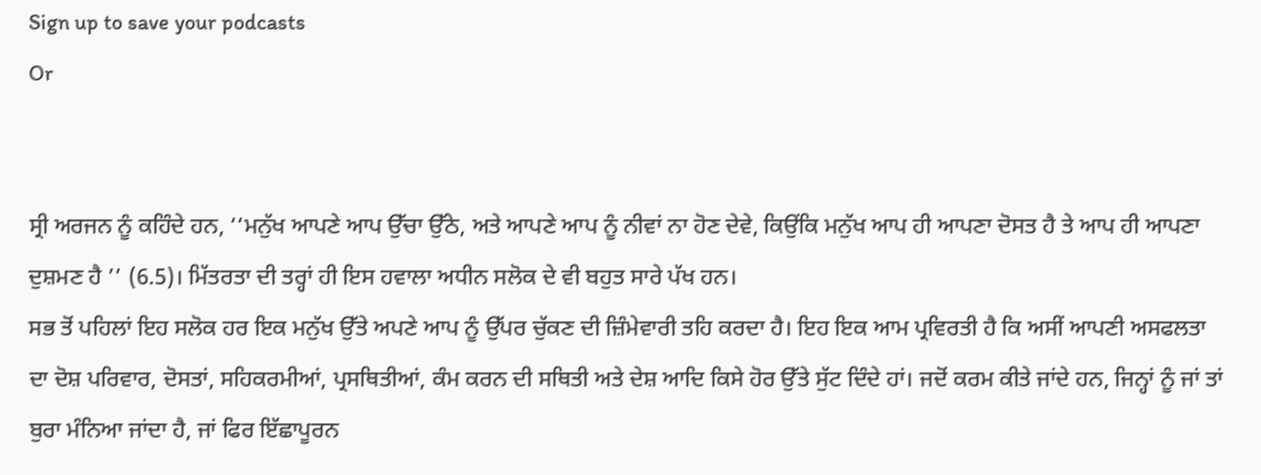Sign up to save your podcasts
Or


ਸ੍ਰੀ ਅਰਜਨ ਨੂੰ ਕਹਿੰਦੇ ਹਨ, ‘‘ਮਨੁੱਖ ਆਪਣੇ ਆਪ ਉੱਚਾ ਉੱਠੇ, ਅਤੇ ਆਪਣੇ ਆਪ ਨੂੰ ਨੀਵਾਂ ਨਾ ਹੋਣ ਦੇਵੇ, ਕਿਉਂਕਿ ਮਨੁੱਖ ਆਪ ਹੀ ਆਪਣਾ ਦੋਸਤ ਹੈ ਤੇ ਆਪ ਹੀ ਆਪਣਾ ਦੁਸ਼ਮਣ ਹੈ ’’ (6.5)। ਮਿੱਤਰਤਾ ਦੀ ਤਰ੍ਹਾਂ ਹੀ ਇਸ ਹਵਾਲਾ ਅਧੀਨ ਸਲੋਕ ਦੇ ਵੀ ਬਹੁਤ ਸਾਰੇ ਪੱਖ ਹਨ।
ਸਭ ਤੋਂ ਪਹਿਲਾਂ ਇਹ ਸਲੋਕ ਹਰ ਇਕ ਮਨੁੱਖ ਉੱਤੇ ਅਪਣੇ ਆਪ ਨੂੰ ਉੱਪਰ ਚੁੱਕਣ ਦੀ ਜ਼ਿੰਮੇਵਾਰੀ ਤਹਿ ਕਰਦਾ ਹੈ। ਇਹ ਇਕ ਆਮ ਪ੍ਰਵਿਰਤੀ ਹੈ ਕਿ ਅਸੀਂ ਆਪਣੀ ਅਸਫਲਤਾ ਦਾ ਦੋਸ਼ ਪਰਿਵਾਰ, ਦੋਸਤਾਂ, ਸਹਿਕਰਮੀਆਂ, ਪ੍ਰਸਥਿਤੀਆਂ, ਕੰਮ ਕਰਨ ਦੀ ਸਥਿਤੀ ਅਤੇ ਦੇਸ਼ ਆਦਿ ਕਿਸੇ ਹੋਰ ਉੱਤੇ ਸੁੱਟ ਦਿੰਦੇ ਹਾਂ। ਜਦੋਂ ਕਰਮ ਕੀਤੇ ਜਾਂਦੇ ਹਨ, ਜਿਨ੍ਹਾਂ ਨੂੰ ਜਾਂ ਤਾਂ ਬੁਰਾ ਮੰਨਿਆ ਜਾਂਦਾ ਹੈ, ਜਾਂ ਫਿਰ ਇੱਛਾਪੂਰਨ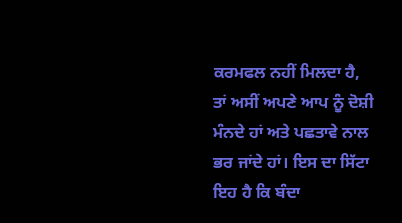ਕਰਮਫਲ ਨਹੀਂ ਮਿਲਦਾ ਹੈ, ਤਾਂ ਅਸੀਂ ਅਪਣੇ ਆਪ ਨੂੰ ਦੋਸ਼ੀ ਮੰਨਦੇ ਹਾਂ ਅਤੇ ਪਛਤਾਵੇ ਨਾਲ ਭਰ ਜਾਂਦੇ ਹਾਂ। ਇਸ ਦਾ ਸਿੱਟਾ ਇਹ ਹੈ ਕਿ ਬੰਦਾ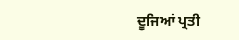ਦੂਜਿਆਂ ਪ੍ਰਤੀ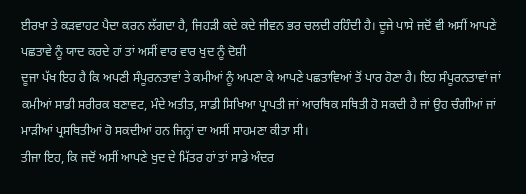ਈਰਖਾ ਤੇ ਕੜਵਾਹਟ ਪੈਦਾ ਕਰਨ ਲੱਗਦਾ ਹੈ, ਜਿਹੜੀ ਕਦੇ ਕਦੇ ਜੀਵਨ ਭਰ ਚਲਦੀ ਰਹਿੰਦੀ ਹੈ। ਦੂਜੇ ਪਾਸੇ ਜਦੋਂ ਵੀ ਅਸੀਂ ਆਪਣੇ ਪਛਤਾਵੇ ਨੂੰ ਯਾਦ ਕਰਦੇ ਹਾਂ ਤਾਂ ਅਸੀਂ ਵਾਰ ਵਾਰ ਖੁਦ ਨੂੰ ਦੋਸ਼ੀ
ਦੂਜਾ ਪੱਖ ਇਹ ਹੈ ਕਿ ਅਪਣੀ ਸੰਪੂਰਨਤਾਵਾਂ ਤੇ ਕਮੀਆਂ ਨੂੰ ਅਪਣਾ ਕੇ ਆਪਣੇ ਪਛਤਾਵਿਆਂ ਤੋਂ ਪਾਰ ਹੋਣਾ ਹੈ। ਇਹ ਸੰਪੂਰਨਤਾਵਾਂ ਜਾਂ ਕਮੀਆਂ ਸਾਡੀ ਸਰੀਰਕ ਬਣਾਵਟ, ਮੰਦੇ ਅਤੀਤ, ਸਾਡੀ ਸਿਖਿਆ ਪ੍ਰਾਪਤੀ ਜਾਂ ਆਰਥਿਕ ਸਥਿਤੀ ਹੋ ਸਕਦੀ ਹੈ ਜਾਂ ਉਹ ਚੰਗੀਆਂ ਜਾਂ ਮਾੜੀਆਂ ਪ੍ਰਸਥਿਤੀਆਂ ਹੋ ਸਕਦੀਆਂ ਹਨ ਜਿਨ੍ਹਾਂ ਦਾ ਅਸੀਂ ਸਾਹਮਣਾ ਕੀਤਾ ਸੀ।
ਤੀਜਾ ਇਹ, ਕਿ ਜਦੋਂ ਅਸੀਂ ਆਪਣੇ ਖੁਦ ਦੇ ਮਿੱਤਰ ਹਾਂ ਤਾਂ ਸਾਡੇ ਅੰਦਰ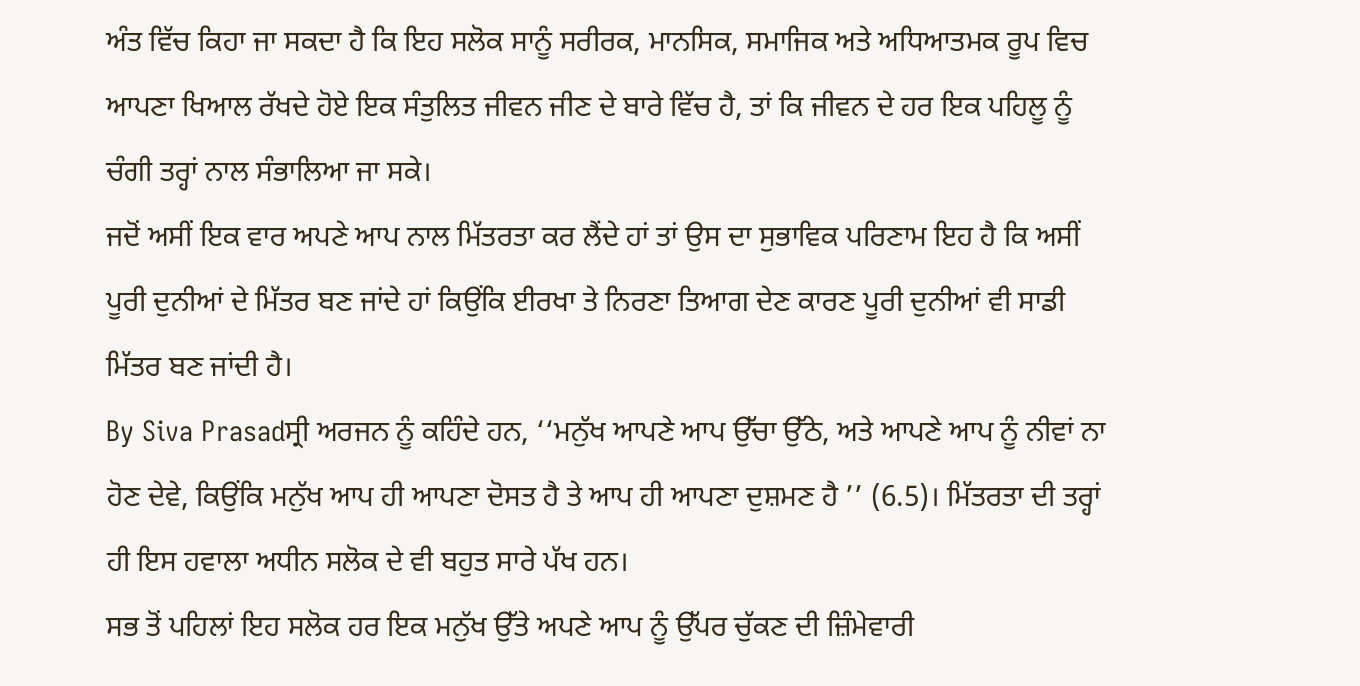ਅੰਤ ਵਿੱਚ ਕਿਹਾ ਜਾ ਸਕਦਾ ਹੈ ਕਿ ਇਹ ਸਲੋਕ ਸਾਨੂੰ ਸਰੀਰਕ, ਮਾਨਸਿਕ, ਸਮਾਜਿਕ ਅਤੇ ਅਧਿਆਤਮਕ ਰੂਪ ਵਿਚ ਆਪਣਾ ਖਿਆਲ ਰੱਖਦੇ ਹੋਏ ਇਕ ਸੰਤੁਲਿਤ ਜੀਵਨ ਜੀਣ ਦੇ ਬਾਰੇ ਵਿੱਚ ਹੈ, ਤਾਂ ਕਿ ਜੀਵਨ ਦੇ ਹਰ ਇਕ ਪਹਿਲੂ ਨੂੰ ਚੰਗੀ ਤਰ੍ਹਾਂ ਨਾਲ ਸੰਭਾਲਿਆ ਜਾ ਸਕੇ।
ਜਦੋਂ ਅਸੀਂ ਇਕ ਵਾਰ ਅਪਣੇ ਆਪ ਨਾਲ ਮਿੱਤਰਤਾ ਕਰ ਲੈਂਦੇ ਹਾਂ ਤਾਂ ਉਸ ਦਾ ਸੁਭਾਵਿਕ ਪਰਿਣਾਮ ਇਹ ਹੈ ਕਿ ਅਸੀਂ ਪੂਰੀ ਦੁਨੀਆਂ ਦੇ ਮਿੱਤਰ ਬਣ ਜਾਂਦੇ ਹਾਂ ਕਿਉਂਕਿ ਈਰਖਾ ਤੇ ਨਿਰਣਾ ਤਿਆਗ ਦੇਣ ਕਾਰਣ ਪੂਰੀ ਦੁਨੀਆਂ ਵੀ ਸਾਡੀ ਮਿੱਤਰ ਬਣ ਜਾਂਦੀ ਹੈ।
By Siva Prasadਸ੍ਰੀ ਅਰਜਨ ਨੂੰ ਕਹਿੰਦੇ ਹਨ, ‘‘ਮਨੁੱਖ ਆਪਣੇ ਆਪ ਉੱਚਾ ਉੱਠੇ, ਅਤੇ ਆਪਣੇ ਆਪ ਨੂੰ ਨੀਵਾਂ ਨਾ ਹੋਣ ਦੇਵੇ, ਕਿਉਂਕਿ ਮਨੁੱਖ ਆਪ ਹੀ ਆਪਣਾ ਦੋਸਤ ਹੈ ਤੇ ਆਪ ਹੀ ਆਪਣਾ ਦੁਸ਼ਮਣ ਹੈ ’’ (6.5)। ਮਿੱਤਰਤਾ ਦੀ ਤਰ੍ਹਾਂ ਹੀ ਇਸ ਹਵਾਲਾ ਅਧੀਨ ਸਲੋਕ ਦੇ ਵੀ ਬਹੁਤ ਸਾਰੇ ਪੱਖ ਹਨ।
ਸਭ ਤੋਂ ਪਹਿਲਾਂ ਇਹ ਸਲੋਕ ਹਰ ਇਕ ਮਨੁੱਖ ਉੱਤੇ ਅਪਣੇ ਆਪ ਨੂੰ ਉੱਪਰ ਚੁੱਕਣ ਦੀ ਜ਼ਿੰਮੇਵਾਰੀ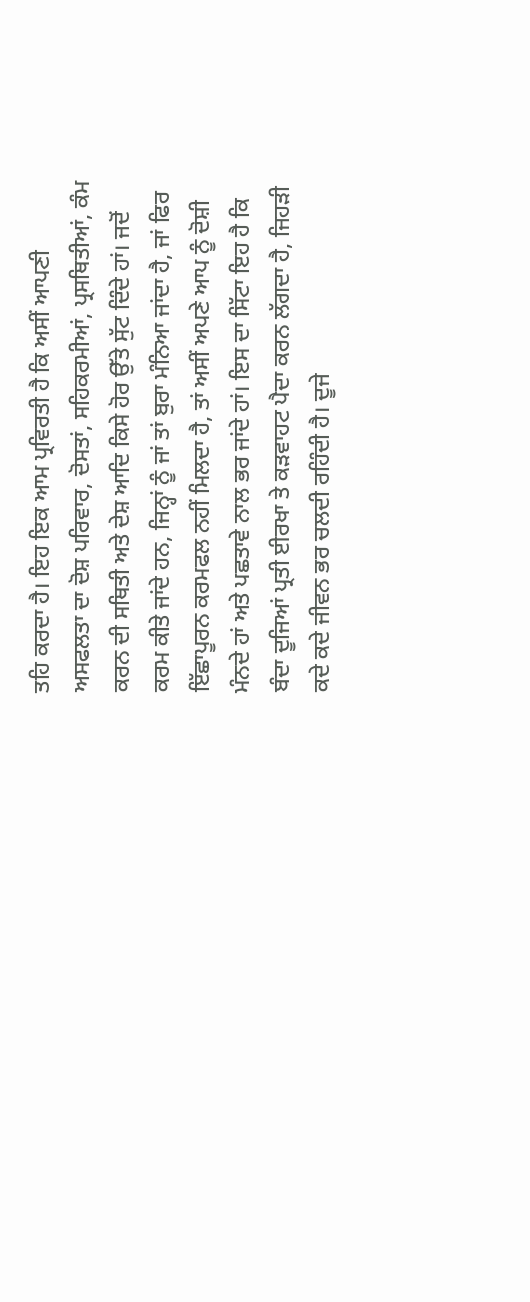ਤਹਿ ਕਰਦਾ ਹੈ। ਇਹ ਇਕ ਆਮ ਪ੍ਰਵਿਰਤੀ ਹੈ ਕਿ ਅਸੀਂ ਆਪਣੀ ਅਸਫਲਤਾ ਦਾ ਦੋਸ਼ ਪਰਿਵਾਰ, ਦੋਸਤਾਂ, ਸਹਿਕਰਮੀਆਂ, ਪ੍ਰਸਥਿਤੀਆਂ, ਕੰਮ ਕਰਨ ਦੀ ਸਥਿਤੀ ਅਤੇ ਦੇਸ਼ ਆਦਿ ਕਿਸੇ ਹੋਰ ਉੱਤੇ ਸੁੱਟ ਦਿੰਦੇ ਹਾਂ। ਜਦੋਂ ਕਰਮ ਕੀਤੇ ਜਾਂਦੇ ਹਨ, ਜਿਨ੍ਹਾਂ ਨੂੰ ਜਾਂ ਤਾਂ ਬੁਰਾ ਮੰਨਿਆ ਜਾਂਦਾ ਹੈ, ਜਾਂ ਫਿਰ ਇੱਛਾਪੂਰਨ ਕਰਮਫਲ ਨਹੀਂ ਮਿਲਦਾ ਹੈ, ਤਾਂ ਅਸੀਂ ਅਪਣੇ ਆਪ ਨੂੰ ਦੋਸ਼ੀ ਮੰਨਦੇ ਹਾਂ ਅਤੇ ਪਛਤਾਵੇ ਨਾਲ ਭਰ ਜਾਂਦੇ ਹਾਂ। ਇਸ ਦਾ ਸਿੱਟਾ ਇਹ ਹੈ ਕਿ ਬੰਦਾ ਦੂਜਿਆਂ ਪ੍ਰਤੀ ਈਰਖਾ ਤੇ ਕੜਵਾਹਟ ਪੈਦਾ ਕਰਨ ਲੱਗਦਾ ਹੈ, ਜਿਹੜੀ ਕਦੇ ਕਦੇ ਜੀਵਨ ਭਰ ਚਲਦੀ ਰਹਿੰਦੀ ਹੈ। ਦੂਜੇ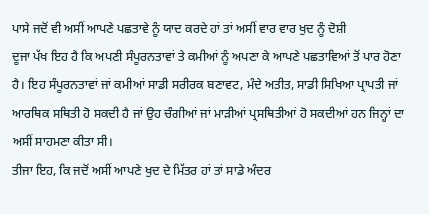ਪਾਸੇ ਜਦੋਂ ਵੀ ਅਸੀਂ ਆਪਣੇ ਪਛਤਾਵੇ ਨੂੰ ਯਾਦ ਕਰਦੇ ਹਾਂ ਤਾਂ ਅਸੀਂ ਵਾਰ ਵਾਰ ਖੁਦ ਨੂੰ ਦੋਸ਼ੀ
ਦੂਜਾ ਪੱਖ ਇਹ ਹੈ ਕਿ ਅਪਣੀ ਸੰਪੂਰਨਤਾਵਾਂ ਤੇ ਕਮੀਆਂ ਨੂੰ ਅਪਣਾ ਕੇ ਆਪਣੇ ਪਛਤਾਵਿਆਂ ਤੋਂ ਪਾਰ ਹੋਣਾ ਹੈ। ਇਹ ਸੰਪੂਰਨਤਾਵਾਂ ਜਾਂ ਕਮੀਆਂ ਸਾਡੀ ਸਰੀਰਕ ਬਣਾਵਟ, ਮੰਦੇ ਅਤੀਤ, ਸਾਡੀ ਸਿਖਿਆ ਪ੍ਰਾਪਤੀ ਜਾਂ ਆਰਥਿਕ ਸਥਿਤੀ ਹੋ ਸਕਦੀ ਹੈ ਜਾਂ ਉਹ ਚੰਗੀਆਂ ਜਾਂ ਮਾੜੀਆਂ ਪ੍ਰਸਥਿਤੀਆਂ ਹੋ ਸਕਦੀਆਂ ਹਨ ਜਿਨ੍ਹਾਂ ਦਾ ਅਸੀਂ ਸਾਹਮਣਾ ਕੀਤਾ ਸੀ।
ਤੀਜਾ ਇਹ, ਕਿ ਜਦੋਂ ਅਸੀਂ ਆਪਣੇ ਖੁਦ ਦੇ ਮਿੱਤਰ ਹਾਂ ਤਾਂ ਸਾਡੇ ਅੰਦਰ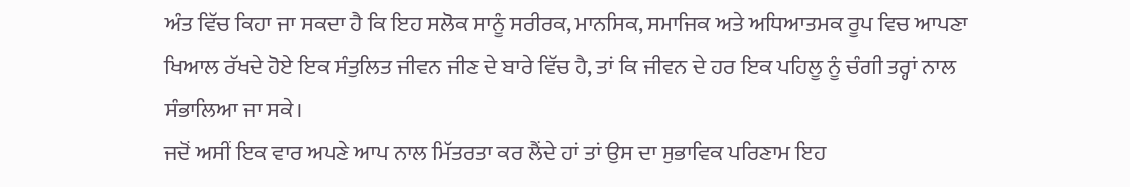ਅੰਤ ਵਿੱਚ ਕਿਹਾ ਜਾ ਸਕਦਾ ਹੈ ਕਿ ਇਹ ਸਲੋਕ ਸਾਨੂੰ ਸਰੀਰਕ, ਮਾਨਸਿਕ, ਸਮਾਜਿਕ ਅਤੇ ਅਧਿਆਤਮਕ ਰੂਪ ਵਿਚ ਆਪਣਾ ਖਿਆਲ ਰੱਖਦੇ ਹੋਏ ਇਕ ਸੰਤੁਲਿਤ ਜੀਵਨ ਜੀਣ ਦੇ ਬਾਰੇ ਵਿੱਚ ਹੈ, ਤਾਂ ਕਿ ਜੀਵਨ ਦੇ ਹਰ ਇਕ ਪਹਿਲੂ ਨੂੰ ਚੰਗੀ ਤਰ੍ਹਾਂ ਨਾਲ ਸੰਭਾਲਿਆ ਜਾ ਸਕੇ।
ਜਦੋਂ ਅਸੀਂ ਇਕ ਵਾਰ ਅਪਣੇ ਆਪ ਨਾਲ ਮਿੱਤਰਤਾ ਕਰ ਲੈਂਦੇ ਹਾਂ ਤਾਂ ਉਸ ਦਾ ਸੁਭਾਵਿਕ ਪਰਿਣਾਮ ਇਹ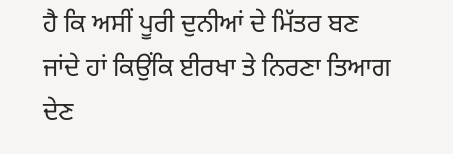ਹੈ ਕਿ ਅਸੀਂ ਪੂਰੀ ਦੁਨੀਆਂ ਦੇ ਮਿੱਤਰ ਬਣ ਜਾਂਦੇ ਹਾਂ ਕਿਉਂਕਿ ਈਰਖਾ ਤੇ ਨਿਰਣਾ ਤਿਆਗ ਦੇਣ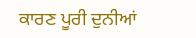ਕਾਰਣ ਪੂਰੀ ਦੁਨੀਆਂ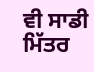ਵੀ ਸਾਡੀ ਮਿੱਤਰ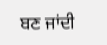ਬਣ ਜਾਂਦੀ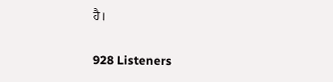ਹੈ।

928 Listeners